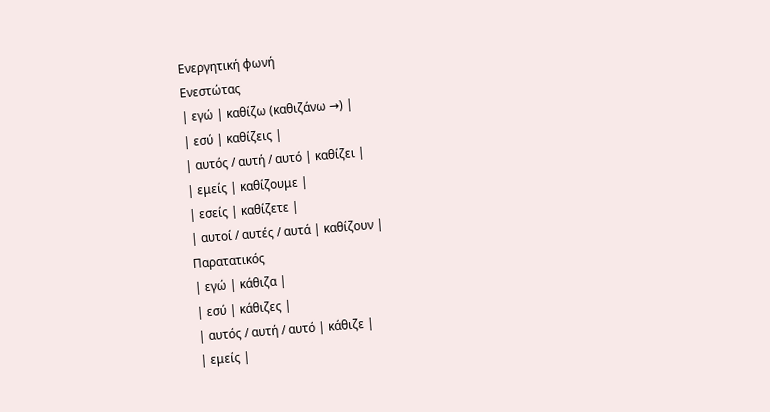Ενεργητική φωνή
Ενεστώτας
| εγώ | καθίζω (καθιζάνω →) |
| εσύ | καθίζεις |
| αυτός / αυτή / αυτό | καθίζει |
| εμείς | καθίζουμε |
| εσείς | καθίζετε |
| αυτοί / αυτές / αυτά | καθίζουν |
Παρατατικός
| εγώ | κάθιζα |
| εσύ | κάθιζες |
| αυτός / αυτή / αυτό | κάθιζε |
| εμείς |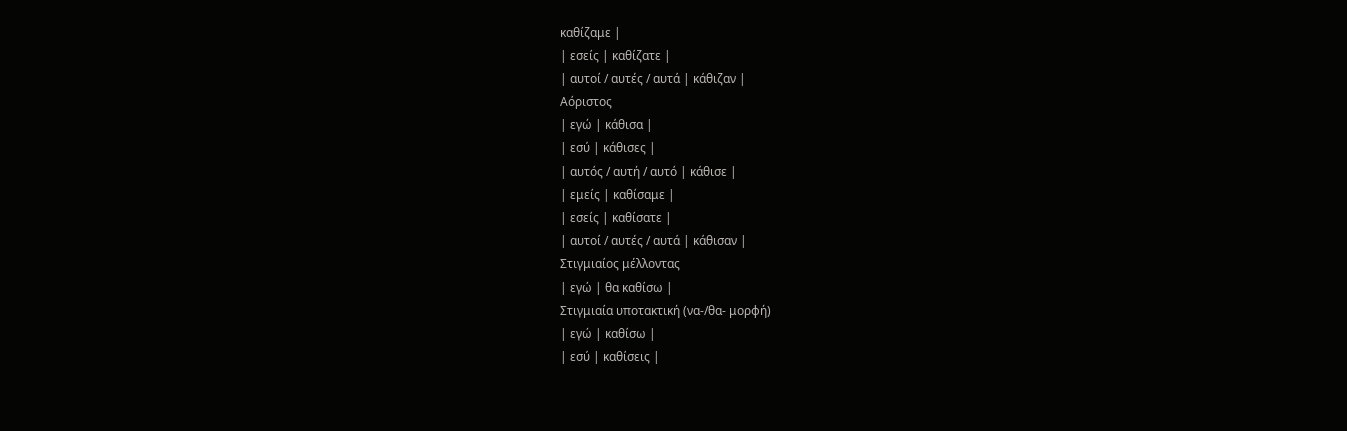καθίζαμε |
| εσείς | καθίζατε |
| αυτοί / αυτές / αυτά | κάθιζαν |
Αόριστος
| εγώ | κάθισα |
| εσύ | κάθισες |
| αυτός / αυτή / αυτό | κάθισε |
| εμείς | καθίσαμε |
| εσείς | καθίσατε |
| αυτοί / αυτές / αυτά | κάθισαν |
Στιγμιαίος μέλλοντας
| εγώ | θα καθίσω |
Στιγμιαία υποτακτική (να-/θα- μορφή)
| εγώ | καθίσω |
| εσύ | καθίσεις |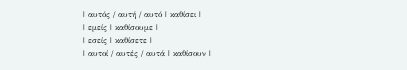| αυτός / αυτή / αυτό | καθίσει |
| εμείς | καθίσουμε |
| εσείς | καθίσετε |
| αυτοί / αυτές / αυτά | καθίσουν |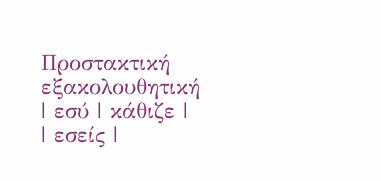Προστακτική εξακολουθητική
| εσύ | κάθιζε |
| εσείς |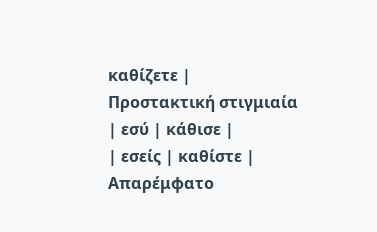καθίζετε |
Προστακτική στιγμιαία
| εσύ | κάθισε |
| εσείς | καθίστε |
Απαρέμφατο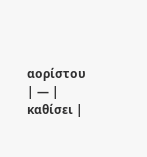αορίστου
| — | καθίσει |